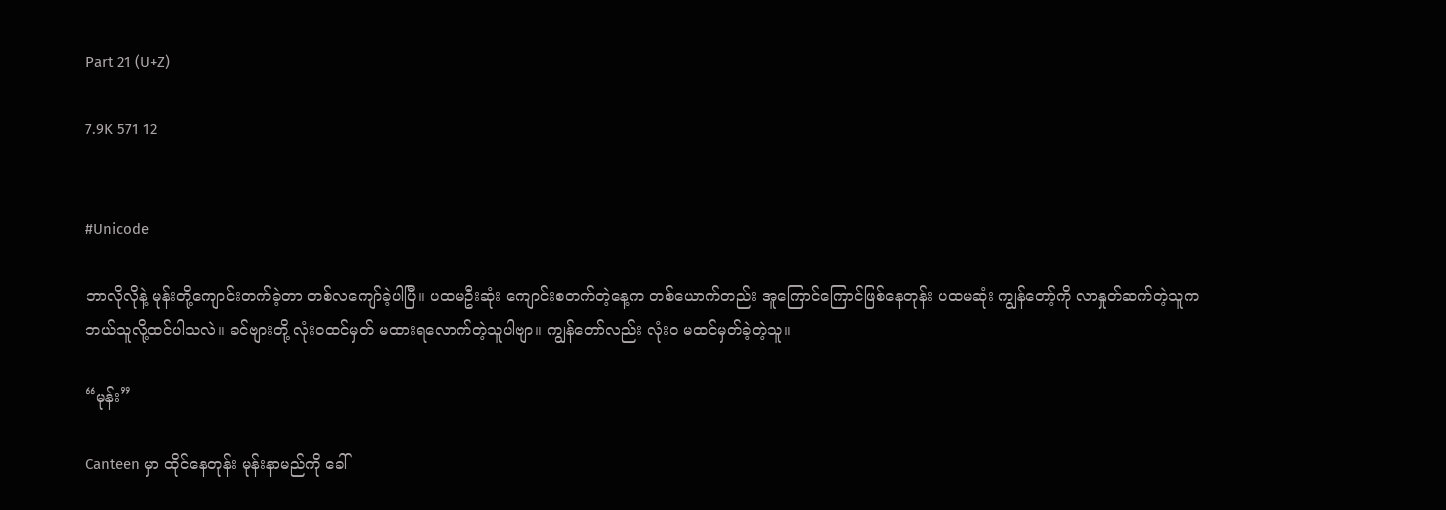Part 21 (U+Z)

7.9K 571 12


#Unicode

ဘာလိုလိုနဲ့ မုန်းတို့ကျောင်းတက်ခဲ့တာ တစ်လကျော်ခဲ့ပါပြီ။ ပထမဦးဆုံး ကျောင်းစတက်တဲ့နေ့က တစ်ယောက်တည်း အူကြောင်ကြောင်ဖြစ်နေတုန်း ပထမဆုံး ကျွန်တော့်ကို လာနှုတ်ဆက်တဲ့သူက ဘယ်သူလို့ထင်ပါသလဲ။ ခင်ဗျားတို့ လုံးဝထင်မှတ် မထားရလောက်တဲ့သူပါဗျာ။ ကျွန်တော်လည်း လုံးဝ မထင်မှတ်ခဲ့တဲ့သူ။

“မုန်း”

Canteen မှာ ထိုင်နေတုန်း မုန်းနာမည်ကို ခေါ်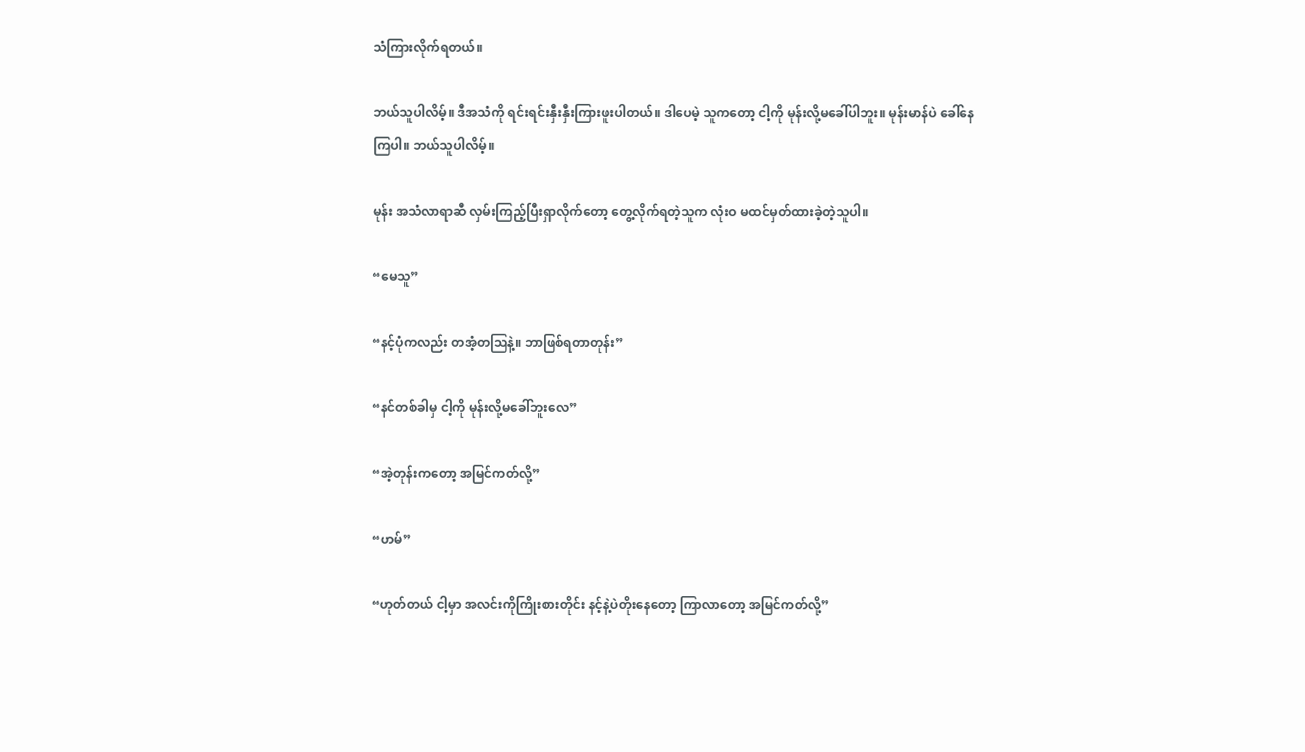သံကြားလိုက်ရတယ်။

ဘယ်သူပါလိမ့်။ ဒီအသံကို ရင်းရင်းနှီးနှီးကြားဖူးပါတယ်။ ဒါပေမဲ့ သူကတော့ ငါ့ကို မုန်းလို့မခေါ်ပါဘူး။ မုန်းမာန်ပဲ ခေါ်နေကြပါ။ ဘယ်သူပါလိမ့်။

မုန်း အသံလာရာဆီ လှမ်းကြည့်ပြီးရှာလိုက်တော့ တွေ့လိုက်ရတဲ့သူက လုံးဝ မထင်မှတ်ထားခဲ့တဲ့သူပါ။

“မေသူ”

“နင့်ပုံကလည်း တအံ့တဩနဲ့။ ဘာဖြစ်ရတာတုန်း”

“နင်တစ်ခါမှ ငါ့ကို မုန်းလို့မခေါ်ဘူးလေ”

“အဲ့တုန်းကတော့ အမြင်ကတ်လို့”

“ဟမ်”

“ဟုတ်တယ် ငါ့မှာ အလင်းကိုကြိုးစားတိုင်း နင့်နဲ့ပဲတိုးနေတော့ ကြာလာတော့ အမြင်ကတ်လို့”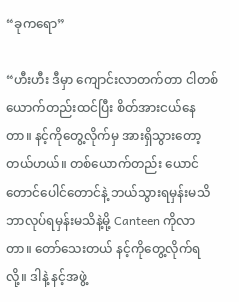“ခုကရော”

“ဟီးဟီး ဒီမှာ ကျောင်းလာတက်တာ ငါတစ်ယောက်တည်းထင်ပြီး စိတ်အားငယ်နေတာ။ နင့်ကိုတွေ့လိုက်မှ အားရှိသွားတော့တယ်ဟယ်။ တစ်ယောက်တည်း ယောင်တောင်ပေါင်တောင်နဲ့ ဘယ်သွားရမှန်းမသိ ဘာလုပ်ရမှန်းမသိနဲ့မို့ Canteen ကိုလာတာ။ တော်သေးတယ် နင့်ကိုတွေ့လိုက်ရလို့။ ဒါနဲ့ နင့်အဖွဲ့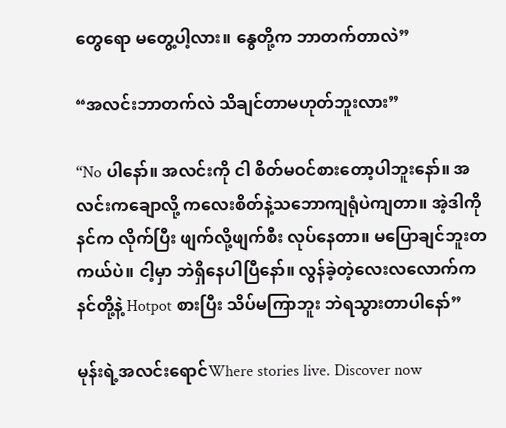တွေရော မတွေ့ပါ့လား။ နွေတို့က ဘာတက်တာလဲ”

“အလင်းဘာတက်လဲ သိချင်တာမဟုတ်ဘူးလား”

“No ပါနော်။ အလင်းကို ငါ စိတ်မဝင်စားတော့ပါဘူးနော်။ အလင်းကချောလို့ ကလေးစိတ်နဲ့သဘောကျရုံပဲကျတာ။ အဲ့ဒါကို နင်က လိုက်ပြီး ဖျက်လို့ဖျက်စီး လုပ်နေတာ။ မပြောချင်ဘူးတကယ်ပဲ။ ငါ့မှာ ဘဲရှိနေပါပြီနော်။ လွန်ခဲ့တဲ့လေးလလောက်က နင်တို့နဲ့ Hotpot စားပြီး သိပ်မကြာဘူး ဘဲရသွားတာပါနော်”

မုန်းရဲ့အလင်းရောင်Where stories live. Discover now